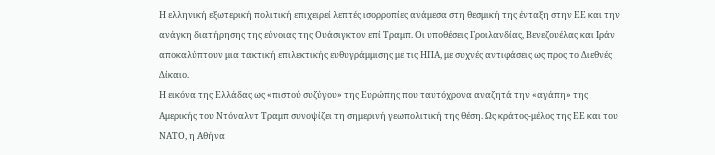Η ελληνική εξωτερική πολιτική επιχειρεί λεπτές ισορροπίες ανάμεσα στη θεσμική της ένταξη στην ΕΕ και την ανάγκη διατήρησης της εύνοιας της Ουάσιγκτον επί Τραμπ. Οι υποθέσεις Γροιλανδίας, Βενεζουέλας και Ιράν αποκαλύπτουν μια τακτική επιλεκτικής ευθυγράμμισης με τις ΗΠΑ, με συχνές αντιφάσεις ως προς το Διεθνές Δίκαιο.
Η εικόνα της Ελλάδας ως «πιστού συζύγου» της Ευρώπης που ταυτόχρονα αναζητά την «αγάπη» της Αμερικής του Ντόναλντ Τραμπ συνοψίζει τη σημερινή γεωπολιτική της θέση. Ως κράτος-μέλος της ΕΕ και του ΝΑΤΟ, η Αθήνα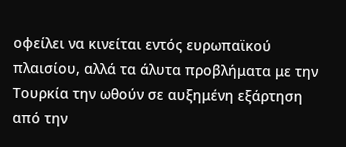οφείλει να κινείται εντός ευρωπαϊκού πλαισίου, αλλά τα άλυτα προβλήματα με την Τουρκία την ωθούν σε αυξημένη εξάρτηση από την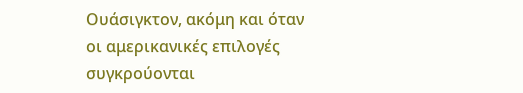Ουάσιγκτον, ακόμη και όταν οι αμερικανικές επιλογές συγκρούονται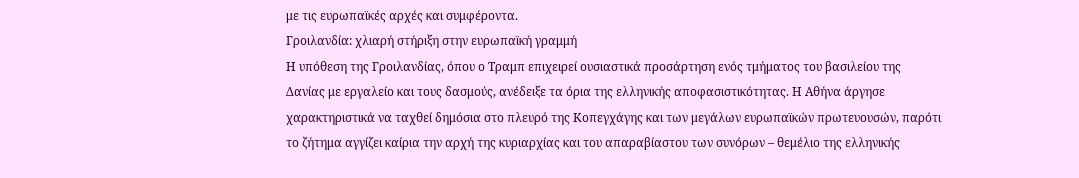με τις ευρωπαϊκές αρχές και συμφέροντα.
Γροιλανδία: χλιαρή στήριξη στην ευρωπαϊκή γραμμή
Η υπόθεση της Γροιλανδίας, όπου ο Τραμπ επιχειρεί ουσιαστικά προσάρτηση ενός τμήματος του βασιλείου της Δανίας με εργαλείο και τους δασμούς, ανέδειξε τα όρια της ελληνικής αποφασιστικότητας. Η Αθήνα άργησε χαρακτηριστικά να ταχθεί δημόσια στο πλευρό της Κοπεγχάγης και των μεγάλων ευρωπαϊκών πρωτευουσών, παρότι το ζήτημα αγγίζει καίρια την αρχή της κυριαρχίας και του απαραβίαστου των συνόρων – θεμέλιο της ελληνικής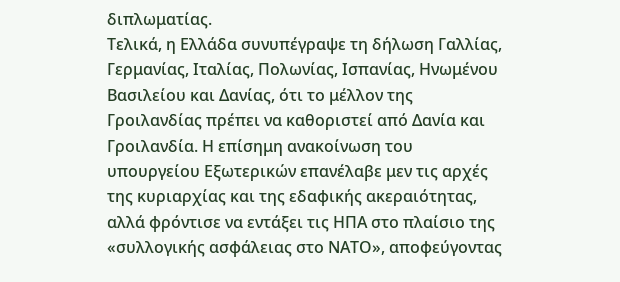διπλωματίας.
Τελικά, η Ελλάδα συνυπέγραψε τη δήλωση Γαλλίας, Γερμανίας, Ιταλίας, Πολωνίας, Ισπανίας, Ηνωμένου Βασιλείου και Δανίας, ότι το μέλλον της Γροιλανδίας πρέπει να καθοριστεί από Δανία και Γροιλανδία. Η επίσημη ανακοίνωση του υπουργείου Εξωτερικών επανέλαβε μεν τις αρχές της κυριαρχίας και της εδαφικής ακεραιότητας, αλλά φρόντισε να εντάξει τις ΗΠΑ στο πλαίσιο της «συλλογικής ασφάλειας στο ΝΑΤΟ», αποφεύγοντας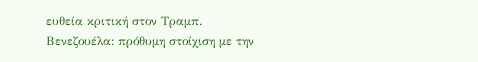ευθεία κριτική στον Τραμπ.
Βενεζουέλα: πρόθυμη στοίχιση με την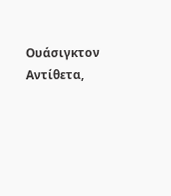Ουάσιγκτον
Αντίθετα,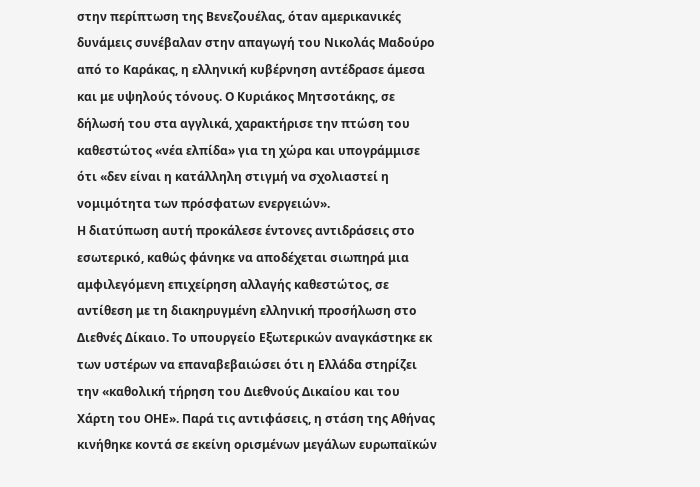στην περίπτωση της Βενεζουέλας, όταν αμερικανικές δυνάμεις συνέβαλαν στην απαγωγή του Νικολάς Μαδούρο από το Καράκας, η ελληνική κυβέρνηση αντέδρασε άμεσα και με υψηλούς τόνους. Ο Κυριάκος Μητσοτάκης, σε δήλωσή του στα αγγλικά, χαρακτήρισε την πτώση του καθεστώτος «νέα ελπίδα» για τη χώρα και υπογράμμισε ότι «δεν είναι η κατάλληλη στιγμή να σχολιαστεί η νομιμότητα των πρόσφατων ενεργειών».
Η διατύπωση αυτή προκάλεσε έντονες αντιδράσεις στο εσωτερικό, καθώς φάνηκε να αποδέχεται σιωπηρά μια αμφιλεγόμενη επιχείρηση αλλαγής καθεστώτος, σε αντίθεση με τη διακηρυγμένη ελληνική προσήλωση στο Διεθνές Δίκαιο. Το υπουργείο Εξωτερικών αναγκάστηκε εκ των υστέρων να επαναβεβαιώσει ότι η Ελλάδα στηρίζει την «καθολική τήρηση του Διεθνούς Δικαίου και του Χάρτη του ΟΗΕ». Παρά τις αντιφάσεις, η στάση της Αθήνας κινήθηκε κοντά σε εκείνη ορισμένων μεγάλων ευρωπαϊκών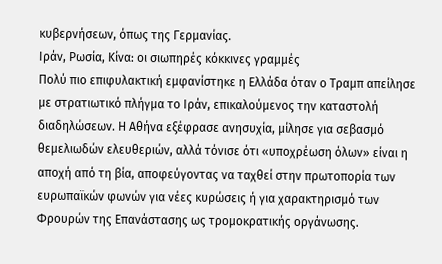κυβερνήσεων, όπως της Γερμανίας.
Ιράν, Ρωσία, Κίνα: οι σιωπηρές κόκκινες γραμμές
Πολύ πιο επιφυλακτική εμφανίστηκε η Ελλάδα όταν ο Τραμπ απείλησε με στρατιωτικό πλήγμα το Ιράν, επικαλούμενος την καταστολή διαδηλώσεων. Η Αθήνα εξέφρασε ανησυχία, μίλησε για σεβασμό θεμελιωδών ελευθεριών, αλλά τόνισε ότι «υποχρέωση όλων» είναι η αποχή από τη βία, αποφεύγοντας να ταχθεί στην πρωτοπορία των ευρωπαϊκών φωνών για νέες κυρώσεις ή για χαρακτηρισμό των Φρουρών της Επανάστασης ως τρομοκρατικής οργάνωσης.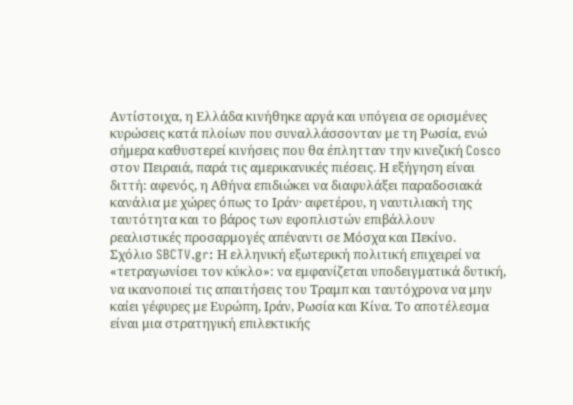Αντίστοιχα, η Ελλάδα κινήθηκε αργά και υπόγεια σε ορισμένες κυρώσεις κατά πλοίων που συναλλάσσονταν με τη Ρωσία, ενώ σήμερα καθυστερεί κινήσεις που θα έπλητταν την κινεζική Cosco στον Πειραιά, παρά τις αμερικανικές πιέσεις. Η εξήγηση είναι διττή: αφενός, η Αθήνα επιδιώκει να διαφυλάξει παραδοσιακά κανάλια με χώρες όπως το Ιράν· αφετέρου, η ναυτιλιακή της ταυτότητα και το βάρος των εφοπλιστών επιβάλλουν ρεαλιστικές προσαρμογές απέναντι σε Μόσχα και Πεκίνο.
Σχόλιο SBCTV.gr: Η ελληνική εξωτερική πολιτική επιχειρεί να «τετραγωνίσει τον κύκλο»: να εμφανίζεται υποδειγματικά δυτική, να ικανοποιεί τις απαιτήσεις του Τραμπ και ταυτόχρονα να μην καίει γέφυρες με Ευρώπη, Ιράν, Ρωσία και Κίνα. Το αποτέλεσμα είναι μια στρατηγική επιλεκτικής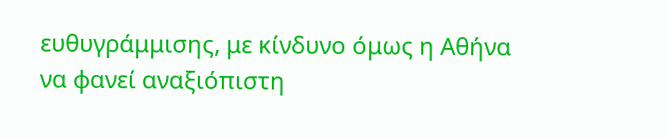ευθυγράμμισης, με κίνδυνο όμως η Αθήνα να φανεί αναξιόπιστη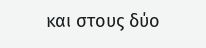και στους δύο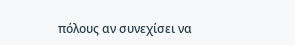πόλους αν συνεχίσει να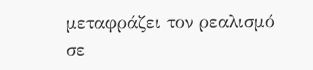μεταφράζει τον ρεαλισμό σε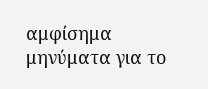αμφίσημα μηνύματα για το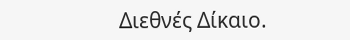Διεθνές Δίκαιο.